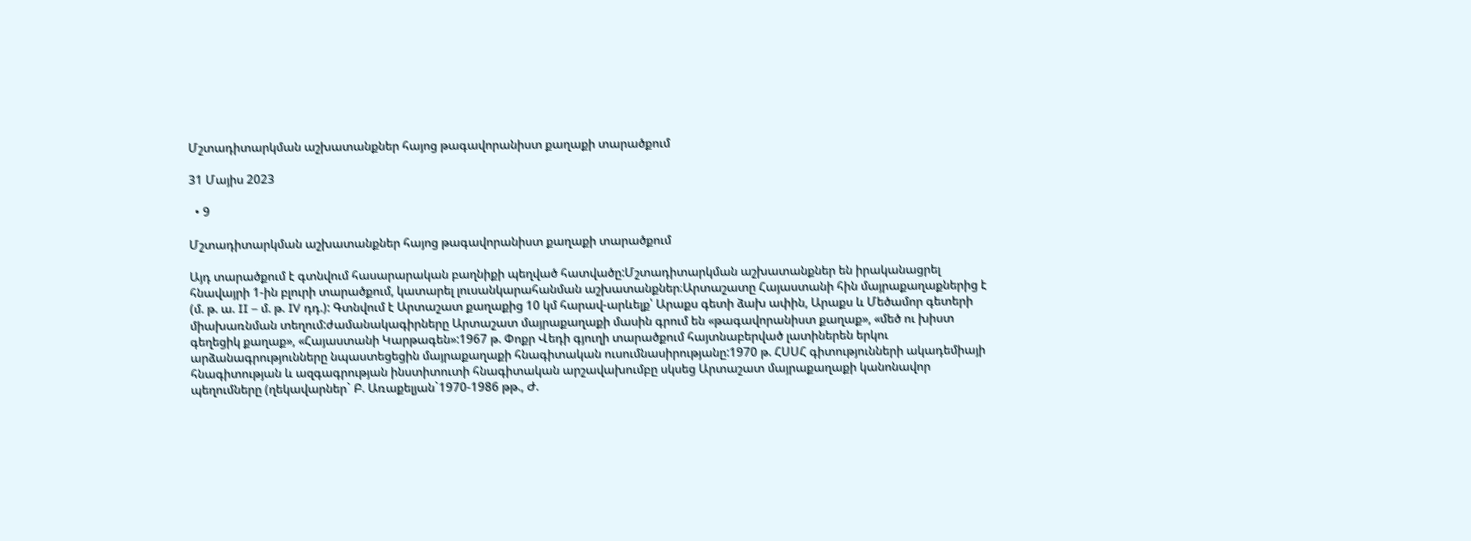Մշտադիտարկման աշխատանքներ հայոց թագավորանիստ քաղաքի տարածքում

31 Մայիս 2023

  • 9

Մշտադիտարկման աշխատանքներ հայոց թագավորանիստ քաղաքի տարածքում

Այդ տարածքում է գտնվում հասարարական բաղնիքի պեղված հատվածը:Մշտադիտարկման աշխատանքներ են իրականացրել հնավայրի 1-ին բլուրի տարածքում, կատարել լուսանկարահանման աշխատանքներ։Արտաշատը Հայաստանի հին մայրաքաղաքներից է  (մ. թ. ա. II – մ. թ. IV դդ.): Գտնվում է Արտաշատ քաղաքից 10 կմ հարավ-արևելք՝ Արաքս գետի ձախ ափին, Արաքս և Մեծամոր գետերի միախառնման տեղում:ժամանակագիրները Արտաշատ մայրաքաղաքի մասին գրում են «թագավորանիստ քաղաք», «մեծ ու խիստ գեղեցիկ քաղաք», «Հայաստանի Կարթագեն»:1967 թ. Փոքր Վեդի գյուղի տարածքում հայտնաբերված լատիներեն երկու արձանագրությունները նպաստեցեցին մայրաքաղաքի հնագիտական ուսումնասիրությանը:1970 թ. ՀՍՍՀ գիտությունների ակադեմիայի հնագիտության և ազգագրության ինստիտուտի հնագիտական արշավախումբը սկսեց Արտաշատ մայրաքաղաքի կանոնավոր պեղումները (ղեկավարներ` Բ. Առաքելյան`1970-1986 թթ., Ժ.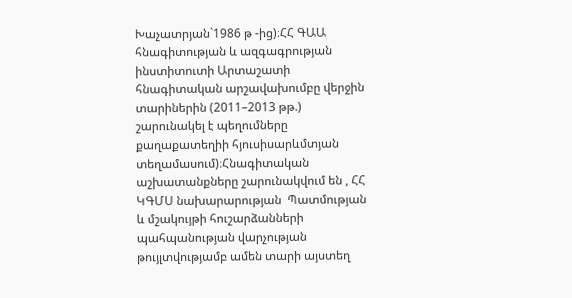Խաչատրյան`1986 թ -ից)։ՀՀ ԳԱԱ հնագիտության և ազգագրության ինստիտուտի Արտաշատի հնագիտական արշավախումբը վերջին տարիներին (2011–2013 թթ.) շարունակել է պեղումները քաղաքատեղիի հյուսիսարևմտյան տեղամասում)։Հնագիտական աշխատանքները շարունակվում են , ՀՀ ԿԳՄՍ նախարարության  Պատմության և մշակույթի հուշարձանների պահպանության վարչության թույլտվությամբ ամեն տարի այստեղ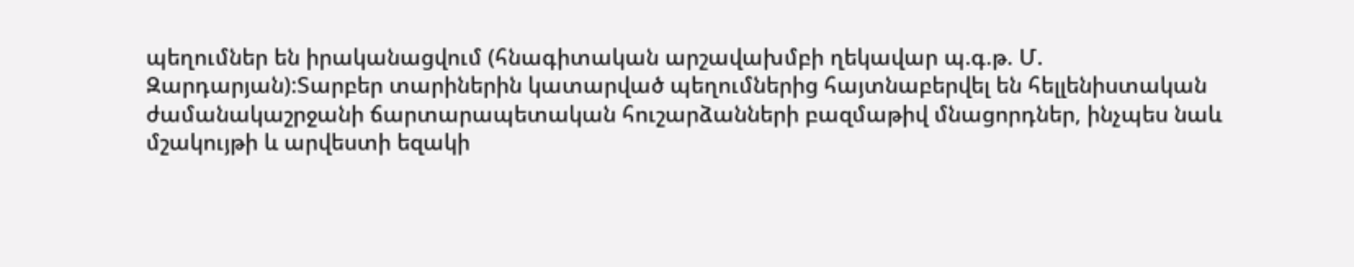պեղումներ են իրականացվում (հնագիտական արշավախմբի ղեկավար պ.գ.թ. Մ. Զարդարյան):Տարբեր տարիներին կատարված պեղումներից հայտնաբերվել են հելլենիստական ժամանակաշրջանի ճարտարապետական հուշարձանների բազմաթիվ մնացորդներ, ինչպես նաև մշակույթի և արվեստի եզակի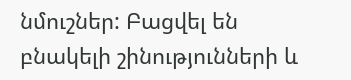նմուշներ: Բացվել են բնակելի շինությունների և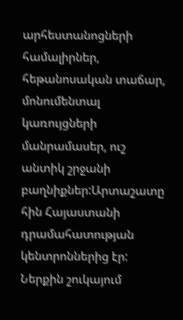արհեստանոցների համալիրներ, հեթանոսական տաճար, մոնումենտալ կառույցների մանրամասեր, ուշ անտիկ շրջանի բաղնիքներ:Արտաշատը  հին Հայաստանի դրամահատության կենտրոններից էր: Ներքին շուկայում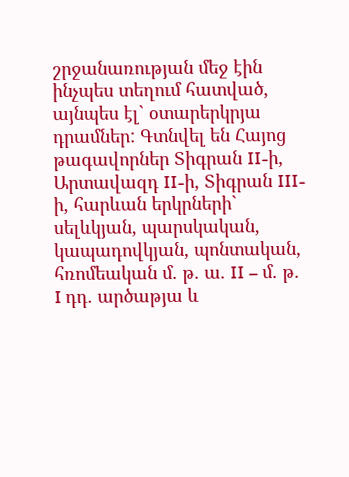շրջանառության մեջ էին ինչպես տեղում հատված, այնպես էլ` օտարերկրյա դրամներ: Գտնվել են Հայոց թագավորներ Տիգրան II-ի, Արտավազդ II-ի, Տիգրան III-ի, հարևան երկրների` սելևկյան, պարսկական, կապադովկյան, պոնտական, հռոմեական մ. թ. ա. II – մ. թ. I դդ. արծաթյա և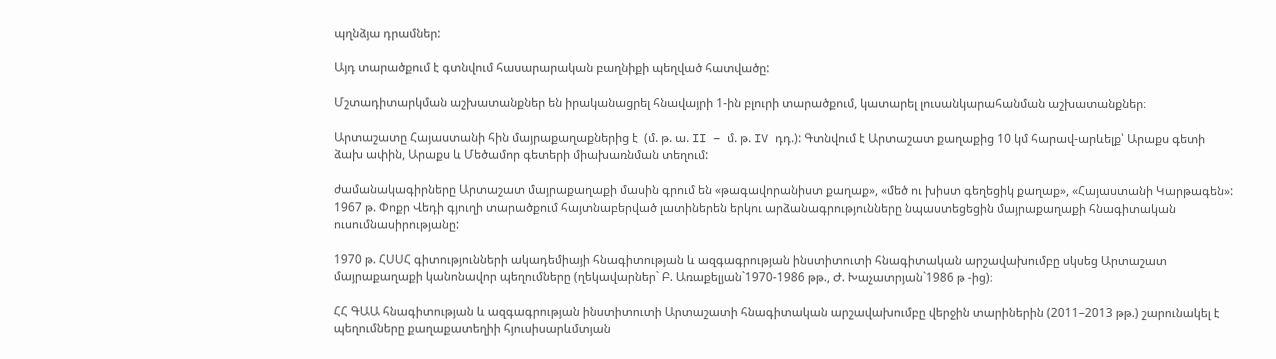պղնձյա դրամներ:

Այդ տարածքում է գտնվում հասարարական բաղնիքի պեղված հատվածը:

Մշտադիտարկման աշխատանքներ են իրականացրել հնավայրի 1-ին բլուրի տարածքում, կատարել լուսանկարահանման աշխատանքներ։

Արտաշատը Հայաստանի հին մայրաքաղաքներից է  (մ. թ. ա. II – մ. թ. IV դդ.): Գտնվում է Արտաշատ քաղաքից 10 կմ հարավ-արևելք՝ Արաքս գետի ձախ ափին, Արաքս և Մեծամոր գետերի միախառնման տեղում:

ժամանակագիրները Արտաշատ մայրաքաղաքի մասին գրում են «թագավորանիստ քաղաք», «մեծ ու խիստ գեղեցիկ քաղաք», «Հայաստանի Կարթագեն»:
1967 թ. Փոքր Վեդի գյուղի տարածքում հայտնաբերված լատիներեն երկու արձանագրությունները նպաստեցեցին մայրաքաղաքի հնագիտական ուսումնասիրությանը:

1970 թ. ՀՍՍՀ գիտությունների ակադեմիայի հնագիտության և ազգագրության ինստիտուտի հնագիտական արշավախումբը սկսեց Արտաշատ մայրաքաղաքի կանոնավոր պեղումները (ղեկավարներ` Բ. Առաքելյան`1970-1986 թթ., Ժ. Խաչատրյան`1986 թ -ից)։

ՀՀ ԳԱԱ հնագիտության և ազգագրության ինստիտուտի Արտաշատի հնագիտական արշավախումբը վերջին տարիներին (2011–2013 թթ.) շարունակել է պեղումները քաղաքատեղիի հյուսիսարևմտյան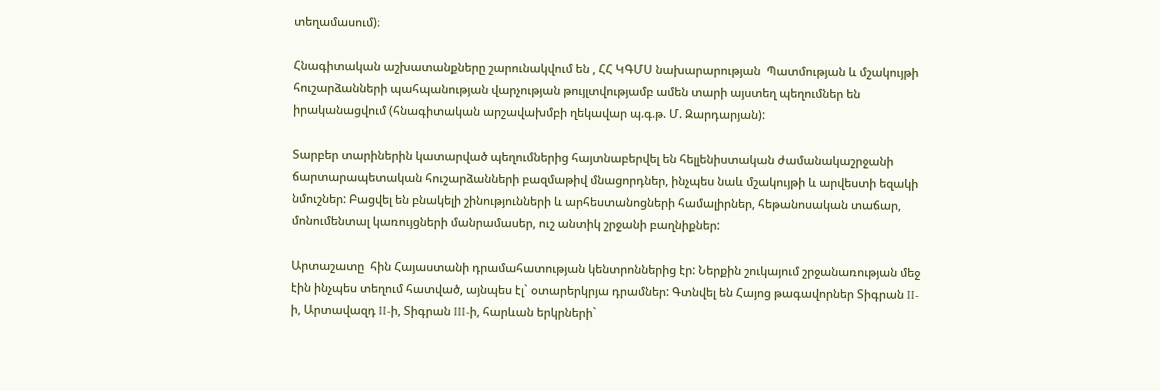տեղամասում)։

Հնագիտական աշխատանքները շարունակվում են , ՀՀ ԿԳՄՍ նախարարության  Պատմության և մշակույթի հուշարձանների պահպանության վարչության թույլտվությամբ ամեն տարի այստեղ պեղումներ են իրականացվում (հնագիտական արշավախմբի ղեկավար պ.գ.թ. Մ. Զարդարյան):

Տարբեր տարիներին կատարված պեղումներից հայտնաբերվել են հելլենիստական ժամանակաշրջանի ճարտարապետական հուշարձանների բազմաթիվ մնացորդներ, ինչպես նաև մշակույթի և արվեստի եզակի նմուշներ: Բացվել են բնակելի շինությունների և արհեստանոցների համալիրներ, հեթանոսական տաճար, մոնումենտալ կառույցների մանրամասեր, ուշ անտիկ շրջանի բաղնիքներ:

Արտաշատը  հին Հայաստանի դրամահատության կենտրոններից էր: Ներքին շուկայում շրջանառության մեջ էին ինչպես տեղում հատված, այնպես էլ` օտարերկրյա դրամներ: Գտնվել են Հայոց թագավորներ Տիգրան II-ի, Արտավազդ II-ի, Տիգրան III-ի, հարևան երկրների`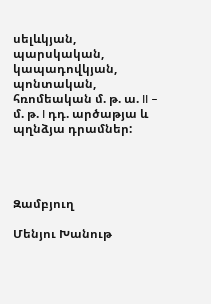սելևկյան, պարսկական, կապադովկյան, պոնտական, հռոմեական մ. թ. ա. II – մ. թ. I դդ. արծաթյա և պղնձյա դրամներ:




Զամբյուղ

Մենյու Խանութ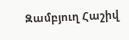Զամբյուղ Հաշիվ